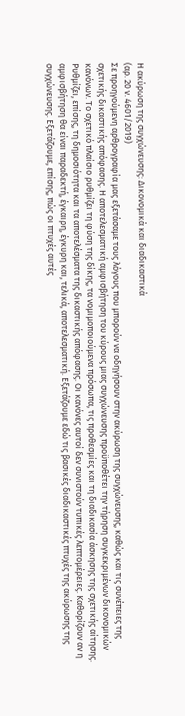Η ακύρωση της συγχώνευσης: Δικονομικά και διαδικαστικά
(αρ. 20 ν. 4601/2019)
Σε προηγούμενη αρθρογραφία μας εξετάσαμε τους λόγους που μπορούν να οδηγήσουν στην ακύρωση της συγχώνευσης, καθώς και τις συνέπειες της σχετικής δικαστικής απόφασης. Η αποτελεσματική αμφισβήτηση του κύρους μιας συγχώνευσης προϋποθέτει την τήρηση συγκεκριμένων δικονομικών κανόνων. Το σχετικό πλαίσιο ρυθμίζει τη φύση της δίκης, τα νομιμοποιούμενα πρόσωπα, τις προθεσμίες και τη διαδικασία άσκησης της σχετικής αίτησης. Ρυθμίζει, επίσης, τη δημοσιότητα και τα αποτελέσματα της δικαστικής απόφασης. Οι κανόνες αυτοί δεν συνιστούν τυπικές λεπτομέρειες. Καθορίζουν αν η αμφισβήτηση θα είναι παραδεκτή, έγκαιρη, έγκυρη και, τελικά, αποτελεσματική. Εξετάζουμε εδώ τις βασικές διαδικαστικές πτυχές της ακύρωσης της συγχώνευσης. Εξετάζουμε, επίσης, πώς οι πτυχές αυτές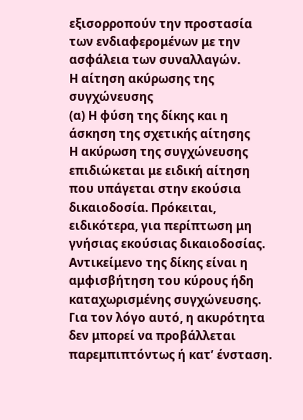εξισορροπούν την προστασία των ενδιαφερομένων με την ασφάλεια των συναλλαγών.
Η αίτηση ακύρωσης της συγχώνευσης
(α) Η φύση της δίκης και η άσκηση της σχετικής αίτησης
Η ακύρωση της συγχώνευσης επιδιώκεται με ειδική αίτηση που υπάγεται στην εκούσια δικαιοδοσία. Πρόκειται, ειδικότερα, για περίπτωση μη γνήσιας εκούσιας δικαιοδοσίας. Αντικείμενο της δίκης είναι η αμφισβήτηση του κύρους ήδη καταχωρισμένης συγχώνευσης. Για τον λόγο αυτό, η ακυρότητα δεν μπορεί να προβάλλεται παρεμπιπτόντως ή κατ’ ένσταση.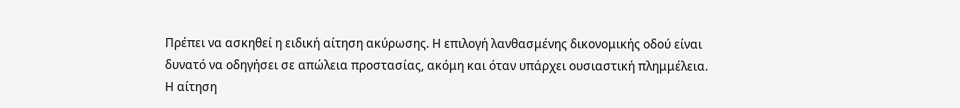Πρέπει να ασκηθεί η ειδική αίτηση ακύρωσης. Η επιλογή λανθασμένης δικονομικής οδού είναι δυνατό να οδηγήσει σε απώλεια προστασίας, ακόμη και όταν υπάρχει ουσιαστική πλημμέλεια.
Η αίτηση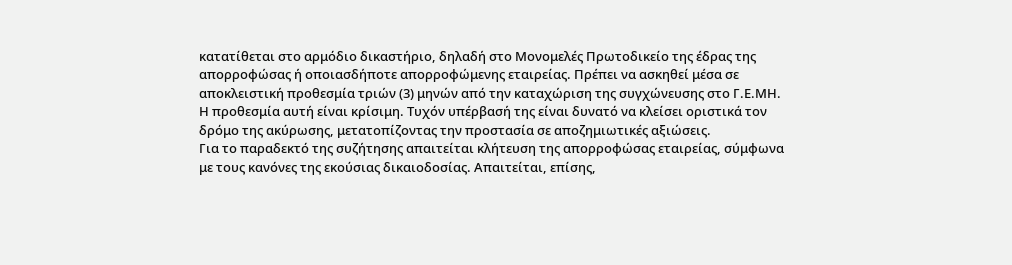κατατίθεται στο αρμόδιο δικαστήριο, δηλαδή στο Μονομελές Πρωτοδικείο της έδρας της απορροφώσας ή οποιασδήποτε απορροφώμενης εταιρείας. Πρέπει να ασκηθεί μέσα σε αποκλειστική προθεσμία τριών (3) μηνών από την καταχώριση της συγχώνευσης στο Γ.Ε.ΜΗ. Η προθεσμία αυτή είναι κρίσιμη. Τυχόν υπέρβασή της είναι δυνατό να κλείσει οριστικά τον δρόμο της ακύρωσης, μετατοπίζοντας την προστασία σε αποζημιωτικές αξιώσεις.
Για το παραδεκτό της συζήτησης απαιτείται κλήτευση της απορροφώσας εταιρείας, σύμφωνα με τους κανόνες της εκούσιας δικαιοδοσίας. Απαιτείται, επίσης,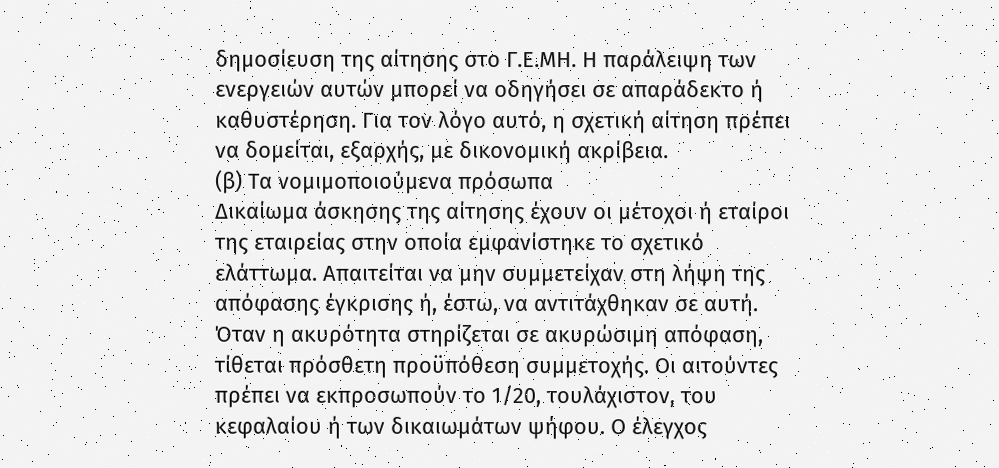δημοσίευση της αίτησης στο Γ.Ε.ΜΗ. Η παράλειψη των ενεργειών αυτών μπορεί να οδηγήσει σε απαράδεκτο ή καθυστέρηση. Για τον λόγο αυτό, η σχετική αίτηση πρέπει να δομείται, εξαρχής, με δικονομική ακρίβεια.
(β) Τα νομιμοποιούμενα πρόσωπα
Δικαίωμα άσκησης της αίτησης έχουν οι μέτοχοι ή εταίροι της εταιρείας στην οποία εμφανίστηκε το σχετικό ελάττωμα. Απαιτείται να μην συμμετείχαν στη λήψη της απόφασης έγκρισης ή, έστω, να αντιτάχθηκαν σε αυτή. Όταν η ακυρότητα στηρίζεται σε ακυρώσιμη απόφαση, τίθεται πρόσθετη προϋπόθεση συμμετοχής. Οι αιτούντες πρέπει να εκπροσωπούν το 1/20, τουλάχιστον, του κεφαλαίου ή των δικαιωμάτων ψήφου. Ο έλεγχος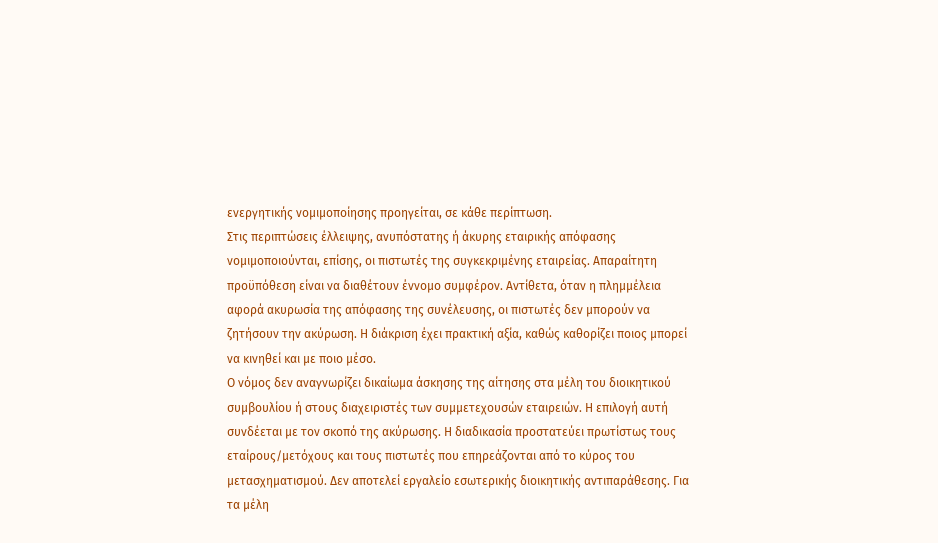ενεργητικής νομιμοποίησης προηγείται, σε κάθε περίπτωση.
Στις περιπτώσεις έλλειψης, ανυπόστατης ή άκυρης εταιρικής απόφασης νομιμοποιούνται, επίσης, οι πιστωτές της συγκεκριμένης εταιρείας. Απαραίτητη προϋπόθεση είναι να διαθέτουν έννομο συμφέρον. Αντίθετα, όταν η πλημμέλεια αφορά ακυρωσία της απόφασης της συνέλευσης, οι πιστωτές δεν μπορούν να ζητήσουν την ακύρωση. Η διάκριση έχει πρακτική αξία, καθώς καθορίζει ποιος μπορεί να κινηθεί και με ποιο μέσο.
Ο νόμος δεν αναγνωρίζει δικαίωμα άσκησης της αίτησης στα μέλη του διοικητικού συμβουλίου ή στους διαχειριστές των συμμετεχουσών εταιρειών. Η επιλογή αυτή συνδέεται με τον σκοπό της ακύρωσης. Η διαδικασία προστατεύει πρωτίστως τους εταίρους/μετόχους και τους πιστωτές που επηρεάζονται από το κύρος του μετασχηματισμού. Δεν αποτελεί εργαλείο εσωτερικής διοικητικής αντιπαράθεσης. Για τα μέλη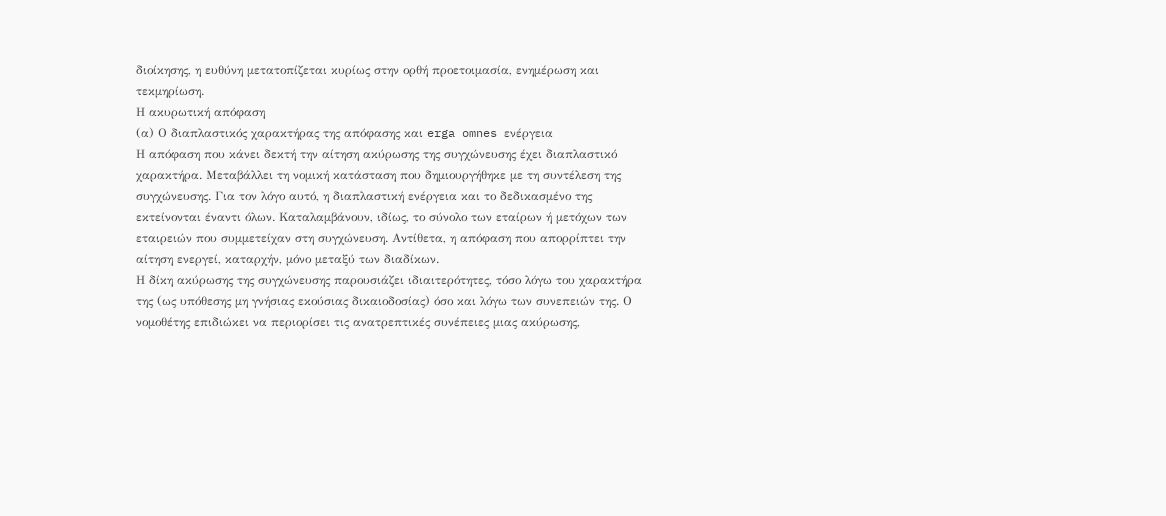διοίκησης, η ευθύνη μετατοπίζεται κυρίως στην ορθή προετοιμασία, ενημέρωση και τεκμηρίωση.
Η ακυρωτική απόφαση
(α) Ο διαπλαστικός χαρακτήρας της απόφασης και erga omnes ενέργεια
Η απόφαση που κάνει δεκτή την αίτηση ακύρωσης της συγχώνευσης έχει διαπλαστικό χαρακτήρα. Μεταβάλλει τη νομική κατάσταση που δημιουργήθηκε με τη συντέλεση της συγχώνευσης. Για τον λόγο αυτό, η διαπλαστική ενέργεια και το δεδικασμένο της εκτείνονται έναντι όλων. Καταλαμβάνουν, ιδίως, το σύνολο των εταίρων ή μετόχων των εταιρειών που συμμετείχαν στη συγχώνευση. Αντίθετα, η απόφαση που απορρίπτει την αίτηση ενεργεί, καταρχήν, μόνο μεταξύ των διαδίκων.
Η δίκη ακύρωσης της συγχώνευσης παρουσιάζει ιδιαιτερότητες, τόσο λόγω του χαρακτήρα της (ως υπόθεσης μη γνήσιας εκούσιας δικαιοδοσίας) όσο και λόγω των συνεπειών της. Ο νομοθέτης επιδιώκει να περιορίσει τις ανατρεπτικές συνέπειες μιας ακύρωσης,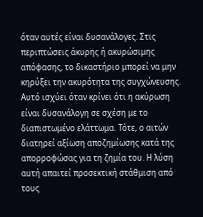όταν αυτές είναι δυσανάλογες. Στις περιπτώσεις άκυρης ή ακυρώσιμης απόφασης, το δικαστήριο μπορεί να μην κηρύξει την ακυρότητα της συγχώνευσης. Αυτό ισχύει όταν κρίνει ότι η ακύρωση είναι δυσανάλογη σε σχέση με το διαπιστωμένο ελάττωμα. Τότε, ο αιτών διατηρεί αξίωση αποζημίωσης κατά της απορροφώσας για τη ζημία του. Η λύση αυτή απαιτεί προσεκτική στάθμιση από τους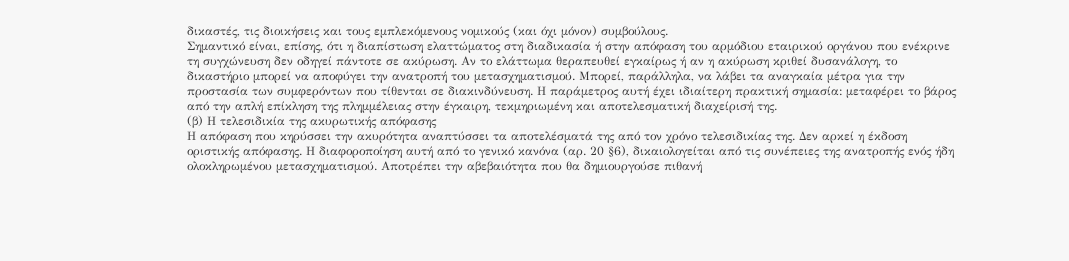δικαστές, τις διοικήσεις και τους εμπλεκόμενους νομικούς (και όχι μόνον) συμβούλους.
Σημαντικό είναι, επίσης, ότι η διαπίστωση ελαττώματος στη διαδικασία ή στην απόφαση του αρμόδιου εταιρικού οργάνου που ενέκρινε τη συγχώνευση δεν οδηγεί πάντοτε σε ακύρωση. Αν το ελάττωμα θεραπευθεί εγκαίρως ή αν η ακύρωση κριθεί δυσανάλογη, το δικαστήριο μπορεί να αποφύγει την ανατροπή του μετασχηματισμού. Μπορεί, παράλληλα, να λάβει τα αναγκαία μέτρα για την προστασία των συμφερόντων που τίθενται σε διακινδύνευση. Η παράμετρος αυτή έχει ιδιαίτερη πρακτική σημασία: μεταφέρει το βάρος από την απλή επίκληση της πλημμέλειας στην έγκαιρη, τεκμηριωμένη και αποτελεσματική διαχείρισή της.
(β) Η τελεσιδικία της ακυρωτικής απόφασης
Η απόφαση που κηρύσσει την ακυρότητα αναπτύσσει τα αποτελέσματά της από τον χρόνο τελεσιδικίας της. Δεν αρκεί η έκδοση οριστικής απόφασης. Η διαφοροποίηση αυτή από το γενικό κανόνα (αρ. 20 §6), δικαιολογείται από τις συνέπειες της ανατροπής ενός ήδη ολοκληρωμένου μετασχηματισμού. Αποτρέπει την αβεβαιότητα που θα δημιουργούσε πιθανή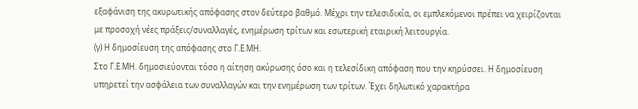εξαφάνιση της ακυρωτικής απόφασης στον δεύτερο βαθμό. Μέχρι την τελεσιδικία, οι εμπλεκόμενοι πρέπει να χειρίζονται με προσοχή νέες πράξεις/συναλλαγές, ενημέρωση τρίτων και εσωτερική εταιρική λειτουργία.
(γ) Η δημοσίευση της απόφασης στο Γ.Ε.ΜΗ.
Στο Γ.Ε.ΜΗ. δημοσιεύονται τόσο η αίτηση ακύρωσης όσο και η τελεσίδικη απόφαση που την κηρύσσει. Η δημοσίευση υπηρετεί την ασφάλεια των συναλλαγών και την ενημέρωση των τρίτων. Έχει δηλωτικό χαρακτήρα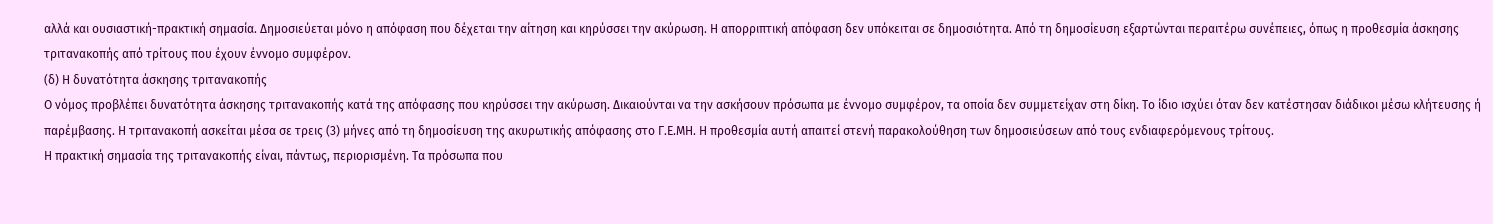αλλά και ουσιαστική-πρακτική σημασία. Δημοσιεύεται μόνο η απόφαση που δέχεται την αίτηση και κηρύσσει την ακύρωση. Η απορριπτική απόφαση δεν υπόκειται σε δημοσιότητα. Από τη δημοσίευση εξαρτώνται περαιτέρω συνέπειες, όπως η προθεσμία άσκησης τριτανακοπής από τρίτους που έχουν έννομο συμφέρον.
(δ) Η δυνατότητα άσκησης τριτανακοπής
Ο νόμος προβλέπει δυνατότητα άσκησης τριτανακοπής κατά της απόφασης που κηρύσσει την ακύρωση. Δικαιούνται να την ασκήσουν πρόσωπα με έννομο συμφέρον, τα οποία δεν συμμετείχαν στη δίκη. Το ίδιο ισχύει όταν δεν κατέστησαν διάδικοι μέσω κλήτευσης ή παρέμβασης. Η τριτανακοπή ασκείται μέσα σε τρεις (3) μήνες από τη δημοσίευση της ακυρωτικής απόφασης στο Γ.Ε.ΜΗ. Η προθεσμία αυτή απαιτεί στενή παρακολούθηση των δημοσιεύσεων από τους ενδιαφερόμενους τρίτους.
Η πρακτική σημασία της τριτανακοπής είναι, πάντως, περιορισμένη. Τα πρόσωπα που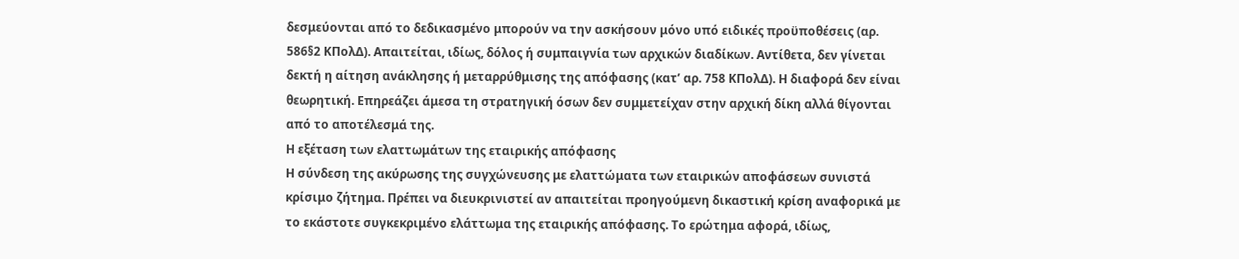δεσμεύονται από το δεδικασμένο μπορούν να την ασκήσουν μόνο υπό ειδικές προϋποθέσεις (αρ. 586§2 ΚΠολΔ). Απαιτείται, ιδίως, δόλος ή συμπαιγνία των αρχικών διαδίκων. Αντίθετα, δεν γίνεται δεκτή η αίτηση ανάκλησης ή μεταρρύθμισης της απόφασης (κατ’ αρ. 758 ΚΠολΔ). Η διαφορά δεν είναι θεωρητική. Επηρεάζει άμεσα τη στρατηγική όσων δεν συμμετείχαν στην αρχική δίκη αλλά θίγονται από το αποτέλεσμά της.
Η εξέταση των ελαττωμάτων της εταιρικής απόφασης
Η σύνδεση της ακύρωσης της συγχώνευσης με ελαττώματα των εταιρικών αποφάσεων συνιστά κρίσιμο ζήτημα. Πρέπει να διευκρινιστεί αν απαιτείται προηγούμενη δικαστική κρίση αναφορικά με το εκάστοτε συγκεκριμένο ελάττωμα της εταιρικής απόφασης. Το ερώτημα αφορά, ιδίως,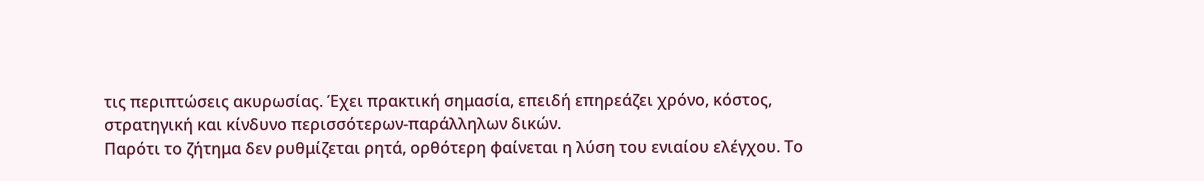τις περιπτώσεις ακυρωσίας. Έχει πρακτική σημασία, επειδή επηρεάζει χρόνο, κόστος, στρατηγική και κίνδυνο περισσότερων-παράλληλων δικών.
Παρότι το ζήτημα δεν ρυθμίζεται ρητά, ορθότερη φαίνεται η λύση του ενιαίου ελέγχου. Το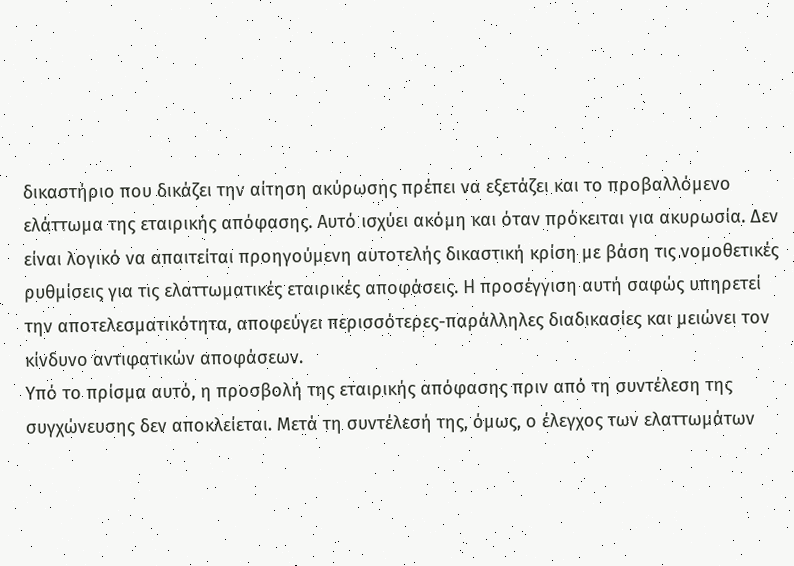δικαστήριο που δικάζει την αίτηση ακύρωσης πρέπει να εξετάζει και το προβαλλόμενο ελάττωμα της εταιρικής απόφασης. Αυτό ισχύει ακόμη και όταν πρόκειται για ακυρωσία. Δεν είναι λογικό να απαιτείται προηγούμενη αυτοτελής δικαστική κρίση με βάση τις νομοθετικές ρυθμίσεις για τις ελαττωματικές εταιρικές αποφάσεις. Η προσέγγιση αυτή σαφώς υπηρετεί την αποτελεσματικότητα, αποφεύγει περισσότερες-παράλληλες διαδικασίες και μειώνει τον κίνδυνο αντιφατικών αποφάσεων.
Υπό το πρίσμα αυτό, η προσβολή της εταιρικής απόφασης πριν από τη συντέλεση της συγχώνευσης δεν αποκλείεται. Μετά τη συντέλεσή της, όμως, ο έλεγχος των ελαττωμάτων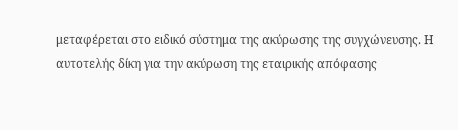μεταφέρεται στο ειδικό σύστημα της ακύρωσης της συγχώνευσης. Η αυτοτελής δίκη για την ακύρωση της εταιρικής απόφασης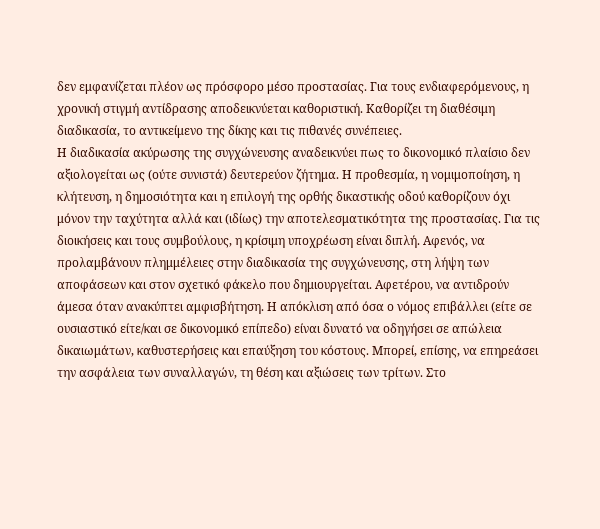δεν εμφανίζεται πλέον ως πρόσφορο μέσο προστασίας. Για τους ενδιαφερόμενους, η χρονική στιγμή αντίδρασης αποδεικνύεται καθοριστική. Καθορίζει τη διαθέσιμη διαδικασία, το αντικείμενο της δίκης και τις πιθανές συνέπειες.
Η διαδικασία ακύρωσης της συγχώνευσης αναδεικνύει πως το δικονομικό πλαίσιο δεν αξιολογείται ως (ούτε συνιστά) δευτερεύον ζήτημα. Η προθεσμία, η νομιμοποίηση, η κλήτευση, η δημοσιότητα και η επιλογή της ορθής δικαστικής οδού καθορίζουν όχι μόνον την ταχύτητα αλλά και (ιδίως) την αποτελεσματικότητα της προστασίας. Για τις διοικήσεις και τους συμβούλους, η κρίσιμη υποχρέωση είναι διπλή. Αφενός, να προλαμβάνουν πλημμέλειες στην διαδικασία της συγχώνευσης, στη λήψη των αποφάσεων και στον σχετικό φάκελο που δημιουργείται. Αφετέρου, να αντιδρούν άμεσα όταν ανακύπτει αμφισβήτηση. Η απόκλιση από όσα ο νόμος επιβάλλει (είτε σε ουσιαστικό είτε/και σε δικονομικό επίπεδο) είναι δυνατό να οδηγήσει σε απώλεια δικαιωμάτων, καθυστερήσεις και επαύξηση του κόστους. Μπορεί, επίσης, να επηρεάσει την ασφάλεια των συναλλαγών, τη θέση και αξιώσεις των τρίτων. Στο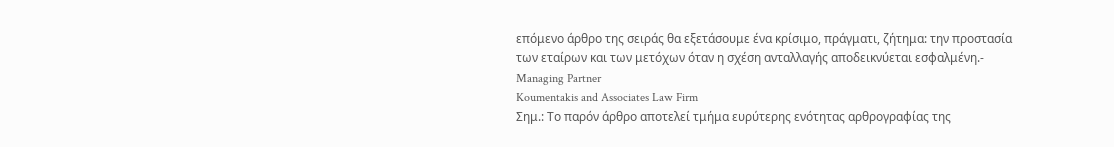επόμενο άρθρο της σειράς θα εξετάσουμε ένα κρίσιμο, πράγματι, ζήτημα: την προστασία των εταίρων και των μετόχων όταν η σχέση ανταλλαγής αποδεικνύεται εσφαλμένη.-
Managing Partner
Koumentakis and Associates Law Firm
Σημ.: Το παρόν άρθρο αποτελεί τμήμα ευρύτερης ενότητας αρθρογραφίας της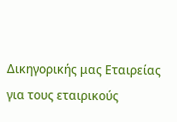Δικηγορικής μας Εταιρείας για τους εταιρικούς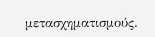μετασχηματισμούς.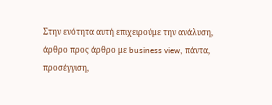Στην ενότητα αυτή επιχειρούμε την ανάλυση, άρθρο προς άρθρο με business view, πάντα, προσέγγιση,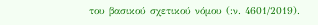του βασικού σχετικού νόμου (:ν. 4601/2019).